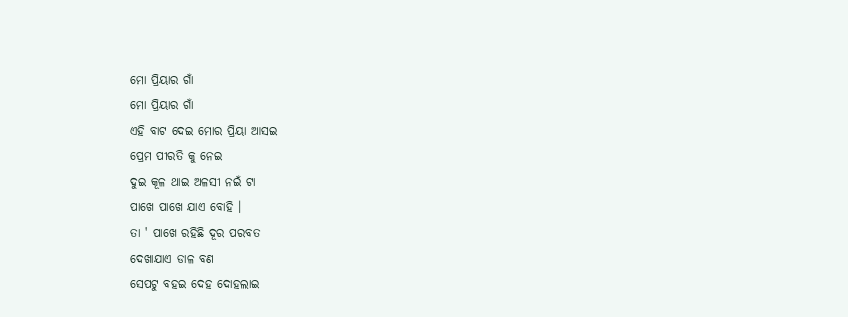ମୋ ପ୍ରିୟାର ଗାଁ
ମୋ ପ୍ରିୟାର ଗାଁ
ଏହି ବାଟ ଦେଇ ମୋର ପ୍ରିୟା ଆସଇ
ପ୍ରେମ ପୀରତି କୁ ନେଇ
ଦୁଇ କୂଳ ଥାଇ ଅଳସୀ ନଇଁ ଟା
ପାଖେ ପାଖେ ଯାଏ ବୋହି ।
ତା ' ପାଖେ ରହିଛି ଦୂର ପରବତ
ଦେଖାଯାଏ ଡାଳ ବଣ
ସେପଟୁ ବହଇ ଦେହ ଦୋହଲାଇ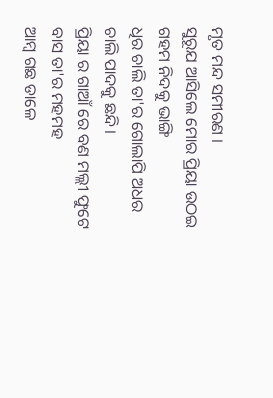ମୃତ ମନ୍ଦ ସମୀରଣ ।
ସୁରୂଯ ଆସିଲେ ମୋର ପ୍ରିୟା ଉଠଇ
ଗହମ ନିଦକୁ ଭାଙ୍ଗି
ଧିର ଚାଲି ତା'ର ଗୋଲାପି ଅଧର
ଚାଲି ପାଦକୁ ଛନ୍ଦି।
ପ୍ରିୟା ର ଗାଆଁ ରେ ବଣ ମଲ୍ଲୀ ଫୁଟେ
ବାସ ତା'ର ମହମହ
ଆମ୍ବ ଗଛ ଡାଳେ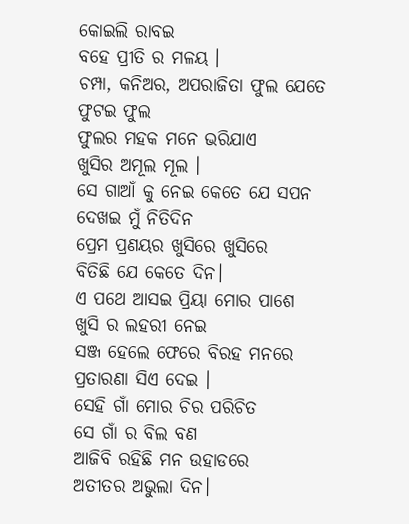କୋଇଲି ରାବଇ
ବହେ ପ୍ରୀତି ର ମଳୟ ।
ଚମ୍ପା, କନିଅର, ଅପରାଜିତା ଫୁଲ ଯେତେ
ଫୁଟଇ ଫୁଲ
ଫୁଲର ମହକ ମନେ ଭରିଯାଏ
ଖୁସିର ଅମୂଲ ମୂଲ ।
ସେ ଗାଆଁ କୁ ନେଇ କେତେ ଯେ ସପନ
ଦେଖଇ ମୁଁ ନିତିଦିନ
ପ୍ରେମ ପ୍ରଣୟର ଖୁସିରେ ଖୁସିରେ
ବିତିଛି ଯେ କେତେ ଦିନ।
ଏ ପଥେ ଆସଇ ପ୍ରିୟା ମୋର ପାଶେ
ଖୁସି ର ଲହରୀ ନେଇ
ସଞ୍ଜ ହେଲେ ଫେରେ ବିରହ ମନରେ
ପ୍ରତାରଣା ସିଏ ଦେଇ ।
ସେହି ଗାଁ ମୋର ଚିର ପରିଚିତ
ସେ ଗାଁ ର ବିଲ ବଣ
ଆଜିବି ରହିଛି ମନ ଉହାଡରେ
ଅତୀତର ଅଭୁଲା ଦିନ।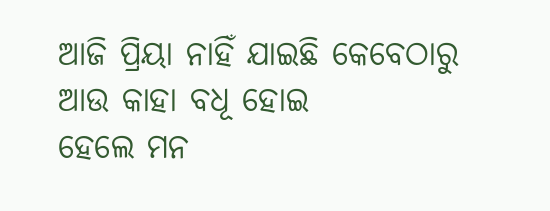ଆଜି ପ୍ରିୟା ନାହିଁ ଯାଇଛି କେବେଠାରୁ
ଆଉ କାହା ବଧୂ ହୋଇ
ହେଲେ ମନ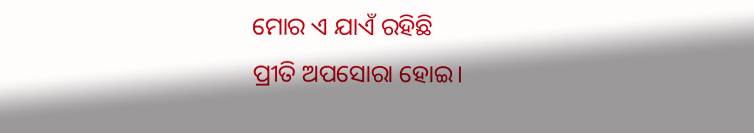ମୋର ଏ ଯାଏଁ ରହିଛି
ପ୍ରୀତି ଅପସୋରା ହୋଇ।